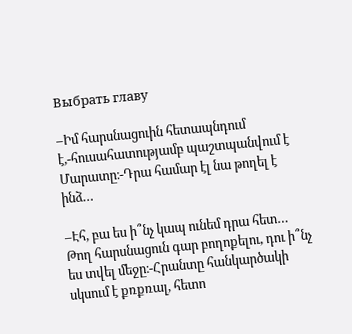Выбрать главу

–Իմ հարսնացուին հետապնդում է,-հուսահատությամբ պաշտպանվում է Մարատը։-Դրա համար էլ նա թողել է ինձ…

–Էհ, բա ես ի՞նչ կապ ունեմ դրա հետ… Թող հարսնացուն գար բողոքելու, դու ի՞նչ ես տվել մեջը։-Հրանտը հանկարծակի սկսում է քռքռալ, հետո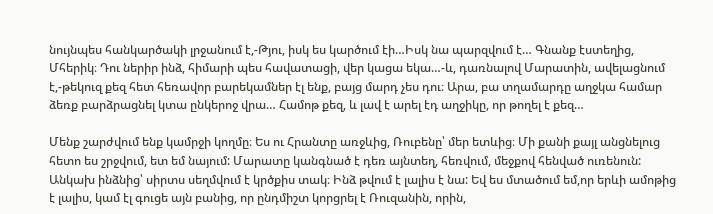նույնպես հանկարծակի լրջանում է,-Թյու, իսկ ես կարծում էի…Իսկ նա պարզվում է… Գնանք էստեղից, Մհերիկ։ Դու ներիր ինձ, հիմարի պես հավատացի, վեր կացա եկա…-և, դառնալով Մարատին, ավելացնում է,-թեկուզ քեզ հետ հեռավոր բարեկամներ էլ ենք, բայց մարդ չես դու։ Արա, բա տղամարդը աղջկա համար ձեռք բարձրացնել կտա ընկերոջ վրա… Համոթ քեզ, և լավ է արել էդ աղջիկը, որ թողել է քեզ…

Մենք շարժվում ենք կամրջի կողմը։ Ես ու Հրանտը առջևից, Ռուբենը՝ մեր ետևից։ Մի քանի քայլ անցնելուց հետո ես շրջվում, ետ եմ նայում: Մարատը կանգնած է դեռ այնտեղ, հեռվում, մեջքով հենված ուռենուն: Անկախ ինձնից՝ սիրտս սեղմվում է կրծքիս տակ։ Ինձ թվում է լալիս է նա: Եվ ես մտածում եմ,որ երևի ամոթից է լալիս, կամ էլ գուցե այն բանից, որ ընդմիշտ կորցրել է Ռուզանին, որին,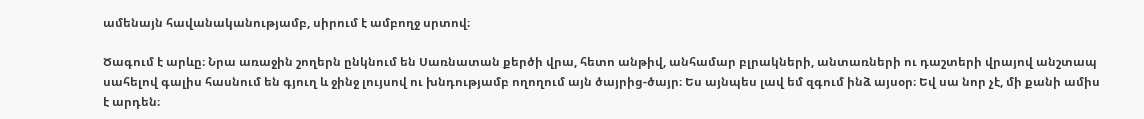ամենայն հավանականությամբ, սիրում է ամբողջ սրտով։

Ծագում է արևը։ Նրա առաջին շողերն ընկնում են Սառնատան քերծի վրա, հետո անթիվ, անհամար բլրակների, անտառների ու դաշտերի վրայով անշտապ սահելով գալիս հասնում են գյուղ և ջինջ լույսով ու խնդությամբ ողողում այն ծայրից-ծայր։ Ես այնպես լավ եմ զգում ինձ այսօր։ Եվ սա նոր չէ, մի քանի ամիս է արդեն։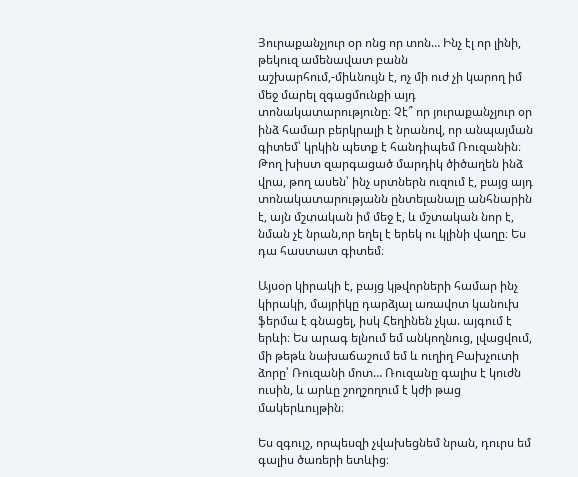Յուրաքանչյուր օր ոնց որ տոն… Ինչ էլ որ լինի, թեկուզ ամենավատ բանն աշխարհում,-միևնույն է, ոչ մի ուժ չի կարող իմ մեջ մարել զգացմունքի այդ տոնակատարությունը։ Չէ՞ որ յուրաքանչյուր օր ինձ համար բերկրալի է նրանով, որ անպայման գիտեմ՝ կրկին պետք է հանդիպեմ Ռուզանին։ Թող խիստ զարգացած մարդիկ ծիծաղեն ինձ վրա, թող ասեն՝ ինչ սրտներն ուզում է, բայց այդ տոնակատարությանն ընտելանալը անհնարին է, այն մշտական իմ մեջ է, և մշտական նոր է, նման չէ նրան,որ եղել է երեկ ու կլինի վաղը։ Ես դա հաստատ գիտեմ։

Այսօր կիրակի է, բայց կթվորների համար ինչ կիրակի, մայրիկը դարձյալ առավոտ կանուխ ֆերմա է գնացել, իսկ Հեղինեն չկա. այգում է երևի։ Ես արագ ելնում եմ անկողնուց, լվացվում, մի թեթև նախաճաշում եմ և ուղիղ Բախչուտի ձորը՝ Ռուզանի մոտ… Ռուզանը գալիս է կուժն ուսին, և արևը շողշողում է կժի թաց մակերևույթին։

Ես զգույշ, որպեսզի չվախեցնեմ նրան, դուրս եմ գալիս ծառերի ետևից։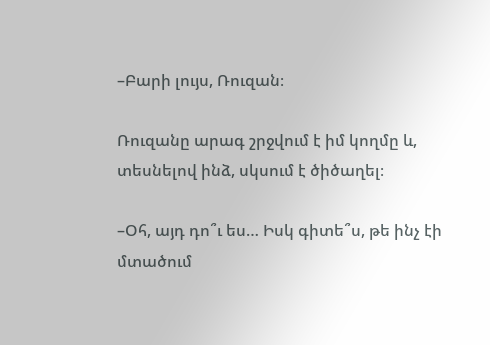–Բարի լույս, Ռուզան։

Ռուզանը արագ շրջվում է իմ կողմը և, տեսնելով ինձ, սկսում է ծիծաղել։

–Օհ, այդ դո՞ւ ես… Իսկ գիտե՞ս, թե ինչ էի մտածում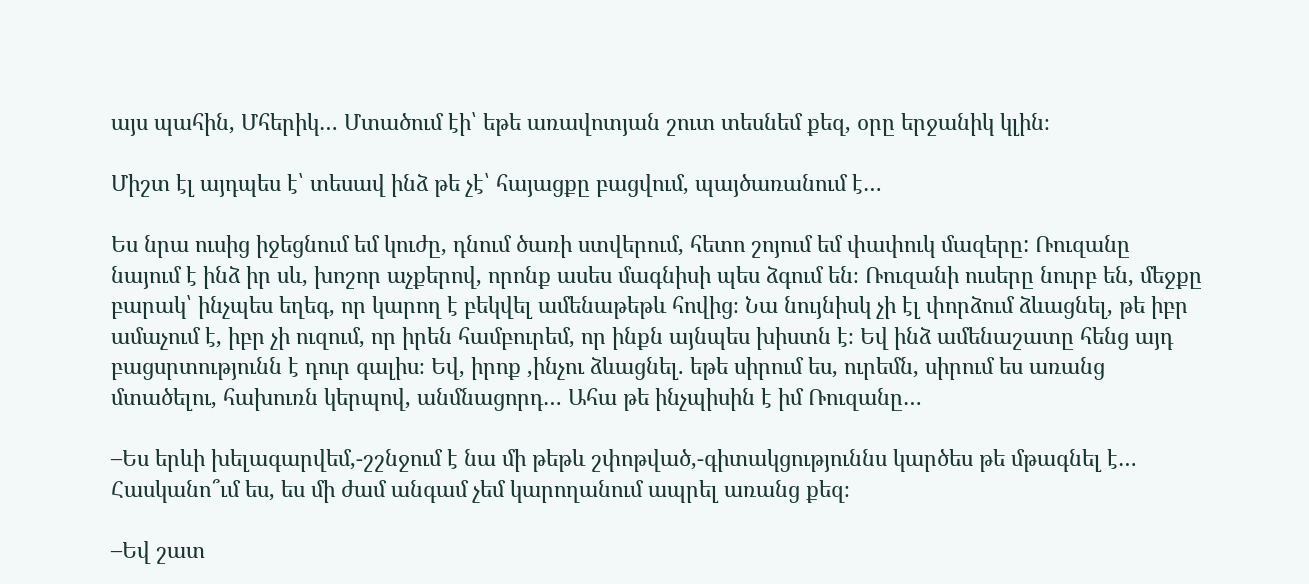այս պահին, Մհերիկ… Մտածում էի՝ եթե առավոտյան շուտ տեսնեմ քեզ, օրը երջանիկ կլին։

Միշտ էլ այդպես է՝ տեսավ ինձ թե չէ՝ հայացքը բացվում, պայծառանում է…

Ես նրա ուսից իջեցնում եմ կուժը, դնում ծառի ստվերում, հետո շոյում եմ փափուկ մազերը: Ռուզանը նայում է ինձ իր սև, խոշոր աչքերով, որոնք ասես մագնիսի պես ձգում են։ Ռուզանի ուսերը նուրբ են, մեջքը բարակ՝ ինչպես եղեգ, որ կարող է բեկվել ամենաթեթև հովից։ Նա նույնիսկ չի էլ փորձում ձևացնել, թե իբր ամաչում է, իբր չի ուզում, որ իրեն համբուրեմ, որ ինքն այնպես խիստն է։ Եվ ինձ ամենաշատը հենց այդ բացսրտությունն է դուր գալիս։ Եվ, իրոք ,ինչու ձևացնել. եթե սիրում ես, ուրեմն, սիրում ես առանց մտածելու, հախուռն կերպով, անմնացորդ… Ահա թե ինչպիսին է իմ Ռուզանը…

–Ես երևի խելագարվեմ,-շշնջում է նա մի թեթև շփոթված,-գիտակցություննս կարծես թե մթագնել է… Հասկանո՞ւմ ես, ես մի ժամ անգամ չեմ կարողանում ապրել առանց քեզ։

–Եվ շատ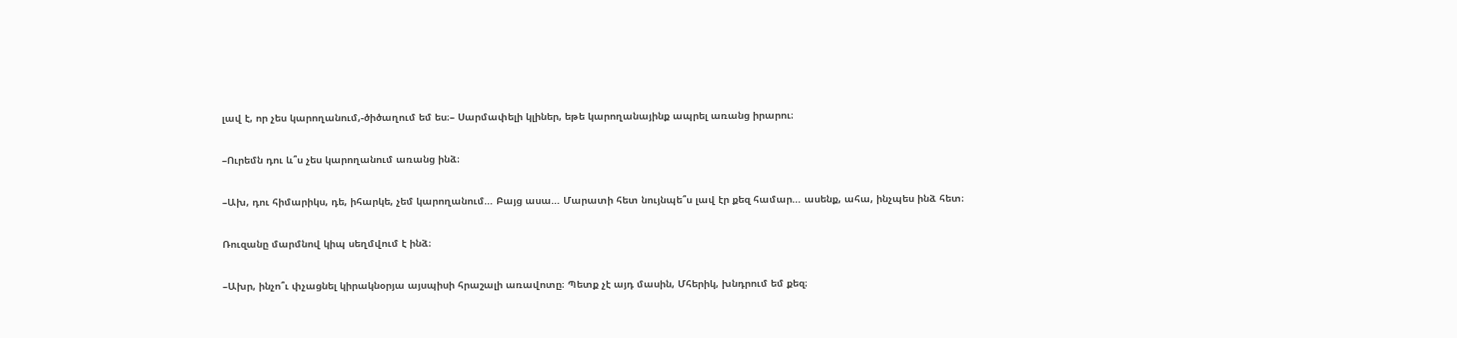լավ է, որ չես կարողանում,-ծիծաղում եմ ես։– Սարմափելի կլիներ, եթե կարողանայինք ապրել առանց իրարու։

–Ուրեմն դու և՞ս չես կարողանում առանց ինձ։

–Ախ, դու հիմարիկս, դե, իհարկե, չեմ կարողանում… Բայց ասա… Մարատի հետ նույնպե՞ս լավ էր քեզ համար… ասենք, ահա, ինչպես ինձ հետ։

Ռուզանը մարմնով կիպ սեղմվում է ինձ։

–Ախր, ինչո՞ւ փչացնել կիրակնօրյա այսպիսի հրաշալի առավոտը։ Պետք չէ այդ մասին, Մհերիկ, խնդրում եմ քեզ։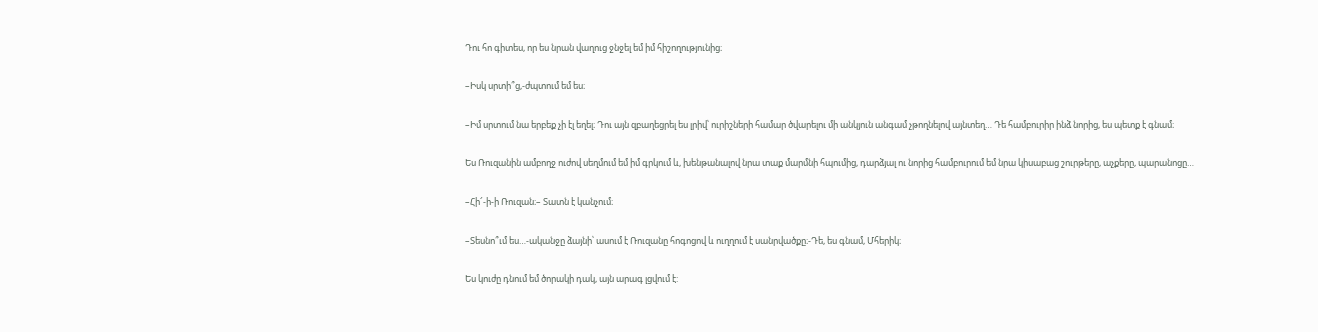Դու հո գիտես, որ ես նրան վաղուց ջնջել եմ իմ հիշողությունից։

–Իսկ սրտի՞ց,-ժպտում եմ ես։

–Իմ սրտում նա երբեք չի էլ եղել։ Դու այն զբաղեցրել ես լրիվ՝ ուրիշների համար ծվարելու մի անկյուն անգամ չթողնելով այնտեղ… Դե համբուրիր ինձ նորից, ես պետք է գնամ։

Ես Ռուզանին ամբողջ ուժով սեղմում եմ իմ գրկում և, խենթանալով նրա տաք մարմնի հպումից, դարձյալ ու նորից համբուրում եմ նրա կիսաբաց շուրթերը, աչքերը, պարանոցը…

–Հի՜-ի-ի Ռուզան։– Տատն է կանչում։

–Տեսնո՞ւմ ես…-ականջը ձայնի՝ ասում է Ռուզանը հոգոցով և ուղղում է սանրվածքը։-Դե, ես գնամ, Մհերիկ։

Ես կուժը դնում եմ ծորակի դակ, այն արագ լցվում է: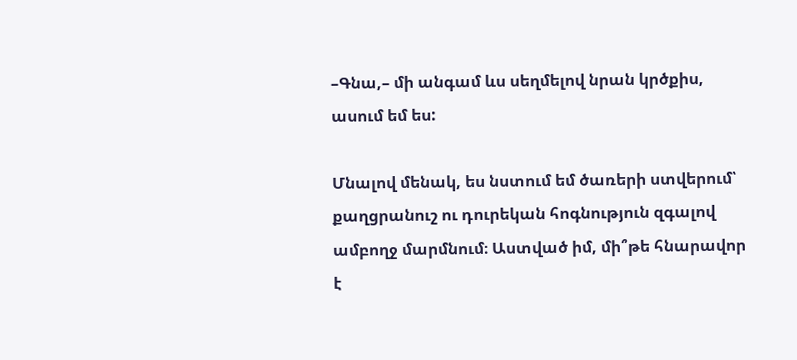–Գնա,– մի անգամ ևս սեղմելով նրան կրծքիս, ասում եմ ես:

Մնալով մենակ, ես նստում եմ ծառերի ստվերում՝ քաղցրանուշ ու դուրեկան հոգնություն զգալով ամբողջ մարմնում։ Աստված իմ, մի՞թե հնարավոր է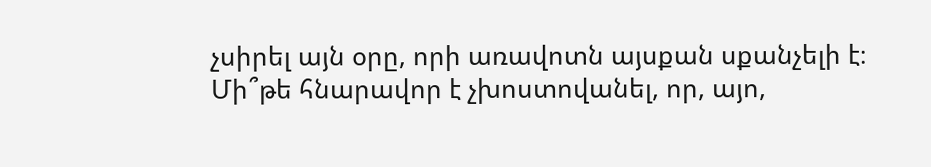չսիրել այն օրը, որի առավոտն այսքան սքանչելի է։ Մի՞թե հնարավոր է չխոստովանել, որ, այո,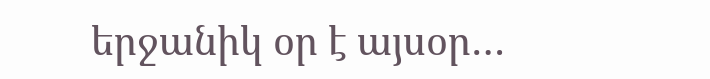երջանիկ օր է այսօր…